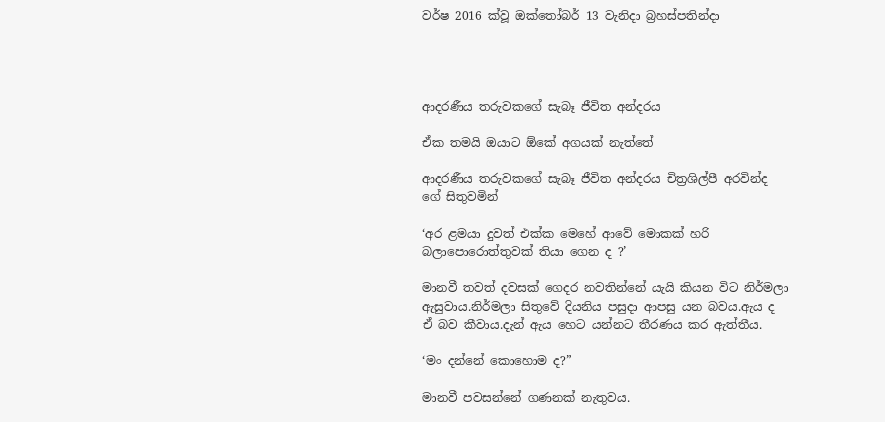වර්ෂ 2016 ක්වූ ඔක්තෝබර් 13 වැනිදා බ්‍රහස්පතින්දා




ආදරණීය තරුවකගේ සැබෑ ජීවිත අන්දරය

ඒක තමයි ඔයාට ඕකේ අගයක් නැත්තේ

ආදරණීය තරුවකගේ සැබෑ ජීවිත අන්දරය චිත්‍රශිල්පී අරවින්ද ගේ සිතුවමින්

‘අර ළමයා දුවත් එක්ක මෙහේ ආවේ මොකක් හරි බලාපොරොත්තුවක් තියා ගෙන ද ?’

මානවී තවත් දවසක් ගෙදර නවතින්නේ යැයි කියන විට නිර්මලා ඇසුවාය.නිර්මලා සිතුවේ දියනිය පසුදා ආපසු යන බවය.ඇය ද ඒ බව කීවාය.දැන් ඇය හෙට යන්නට තීරණය කර ඇත්තීය.

‘මං දන්නේ කොහොම ද?”

මානවී පවසන්නේ ගණනක් නැතුවය.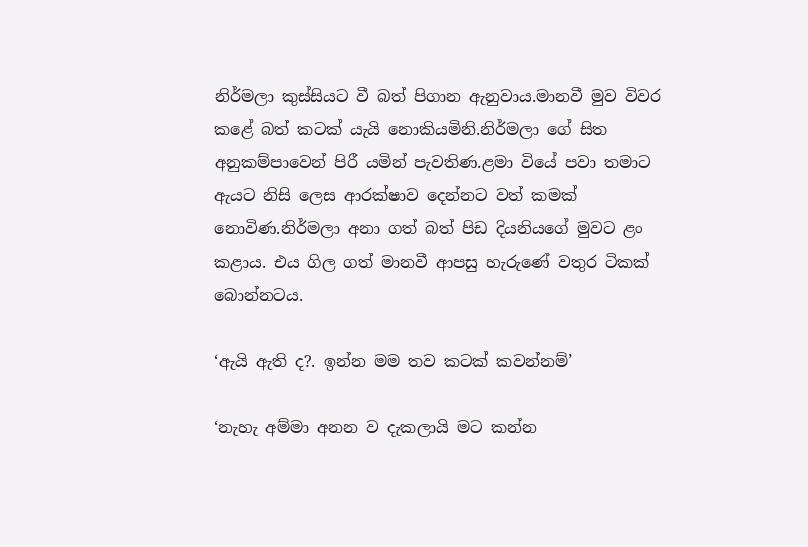නිර්මලා කුස්සියට වී බත් පිගාන ඇනුවාය.මානවී මුව විවර කළේ බත් කටක් යැයි නොකියමිනි.නිර්මලා ගේ සිත අනුකම්පාවෙන් පිරී යමින් පැවතිණ.ළමා වියේ පවා තමාට ඇයට නිසි ලෙස ආරක්ෂාව දෙන්නට වත් කමක් නොවිණ.නිර්මලා අනා ගත් බත් පිඩ දියනියගේ මුවට ළං කළාය. එය ගිල ගත් මානවී ආපසු හැරුණේ වතුර ටිකක් බොන්නටය.

‘ඇයි ඇති ද?. ඉන්න මම තව කටක් කවන්නම්’

‘නැහැ අම්මා අනන ව දැකලායි මට කන්න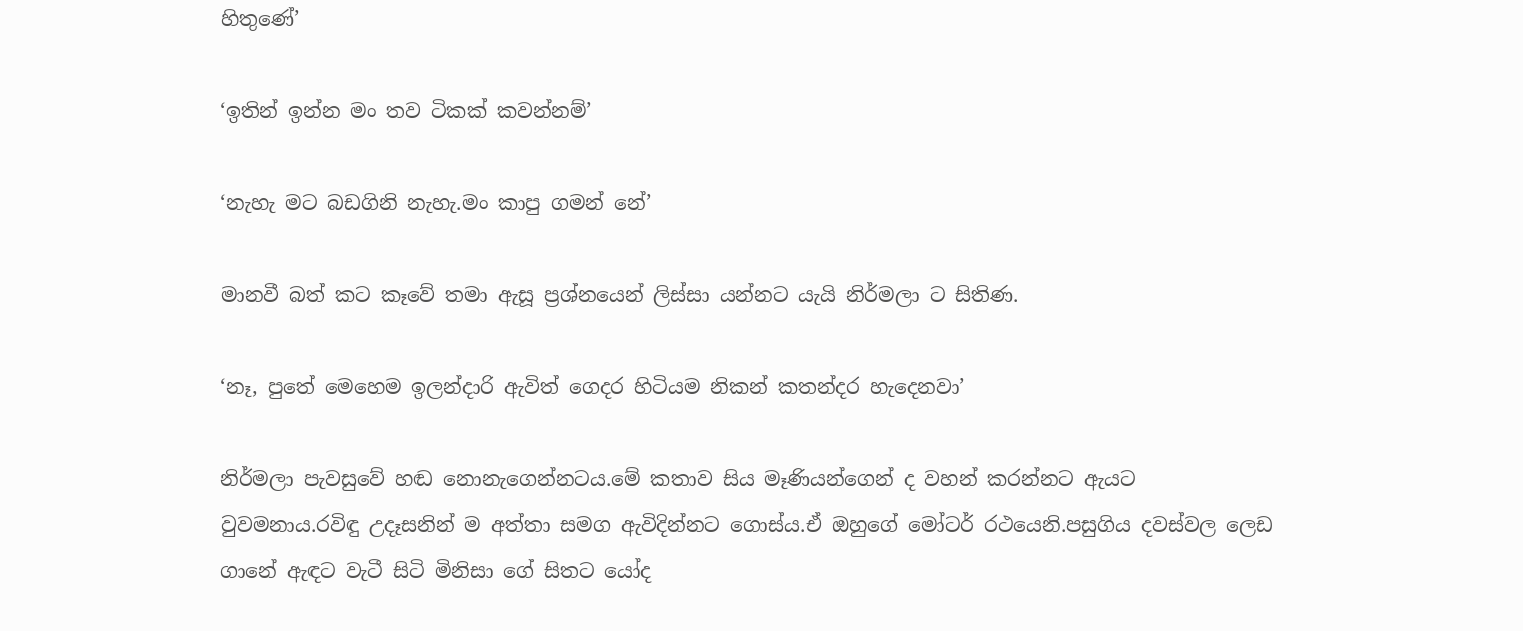හිතුණේ’

‘ඉතින් ඉන්න මං තව ටිකක් කවන්නම්’

‘නැහැ මට බඩගිනි නැහැ.මං කාපු ගමන් නේ’

මානවී බත් කට කෑවේ තමා ඇසූ ප්‍රශ්නයෙන් ලිස්සා යන්නට යැයි නිර්මලා ට සිතිණ.

‘නෑ, පුතේ මෙහෙම ඉලන්දාරි ඇවිත් ගෙදර හිටියම නිකන් කතන්දර හැදෙනවා’

නිර්මලා පැවසුවේ හඬ නොනැගෙන්නටය.මේ කතාව සිය මෑණියන්ගෙන් ද වහන් කරන්නට ඇයට වුවමනාය.රවිඳු උදෑසනින් ම අත්තා සමග ඇවිදින්නට ගොස්ය.ඒ ඔහුගේ මෝටර් රථයෙනි.පසුගිය දවස්වල ලෙඩ ගානේ ඇඳට වැටී සිටි මිනිසා ගේ සිතට යෝද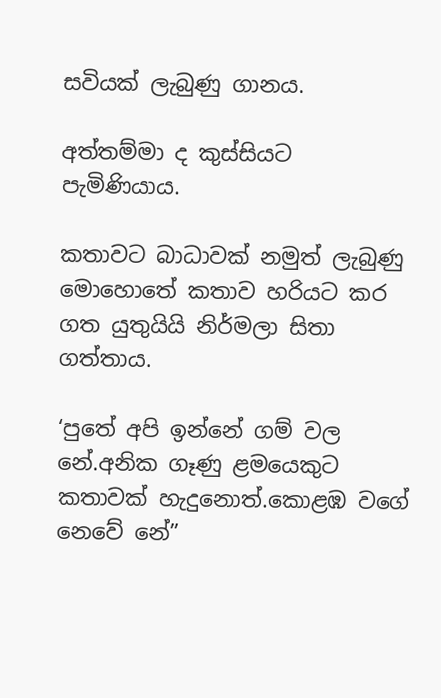සවියක් ලැබුණු ගානය.

අත්තම්මා ද කුස්සියට පැමිණියාය.

කතාවට බාධාවක් නමුත් ලැබුණු මොහොතේ කතාව හරියට කර ගත යුතුයියි නිර්මලා සිතා ගත්තාය.

‘පුතේ අපි ඉන්නේ ගම් වල නේ.අනික ගෑණු ළමයෙකුට කතාවක් හැදුනොත්.කොළඹ වගේ නෙවේ නේ”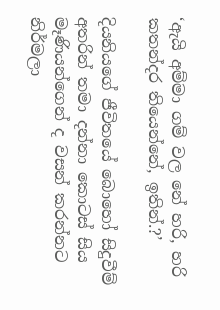‘ඇයි අම්මා ගම් වල නේ හරි, හරි කතන්දර තියෙන්නේ, ඉතින්.?’

දියනියගේ ජීවිතයේ බොහෝ සිදුවීම් අතරින් තමා දන්නා කොටස් සිය මෑණියන්ගෙන් ද වසන් කරන්නට නිර්මලා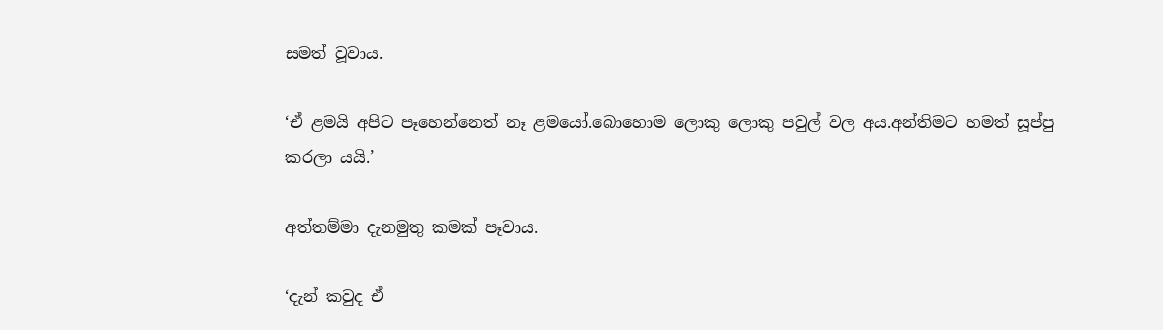සමත් වූවාය.

‘ඒ ළමයි අපිට පෑහෙන්නෙත් නෑ ළමයෝ.බොහොම ලොකු ලොකු පවුල් වල අය.අන්තිමට හමත් සූප්පු කරලා යයි.’

අත්තම්මා දැනමුතු කමක් පෑවාය.

‘දැන් කවුද ඒ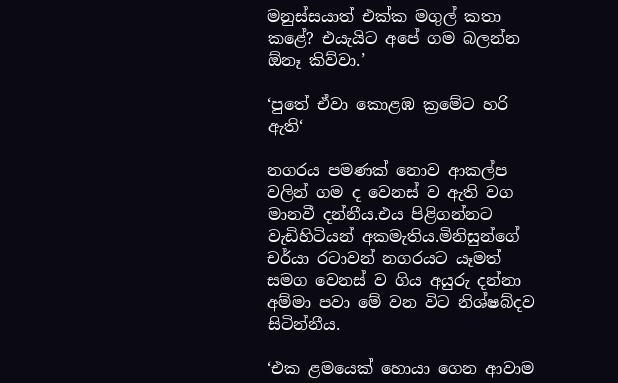මනුස්සයාත් එක්ක මගුල් කතා කළේ? එයැයිට අපේ ගම බලන්න ඕනෑ කිව්වා.’

‘පුතේ ඒවා කොළඹ ක්‍රමේට හරි ඇති‘

නගරය පමණක් නොව ආකල්ප වලින් ගම ද වෙනස් ව ඇති වග මානවී දන්නීය.එය පිළිගන්නට වැඩිහිටියන් අකමැතිය.මිනිසුන්ගේ චර්යා රටාවන් නගරයට යෑමත් සමග වෙනස් ව ගිය අයුරු දන්නා අම්මා පවා මේ වන විට නිශ්ෂබ්දව සිටින්නීය.

‘එක ළමයෙක් හොයා ගෙන ආවාම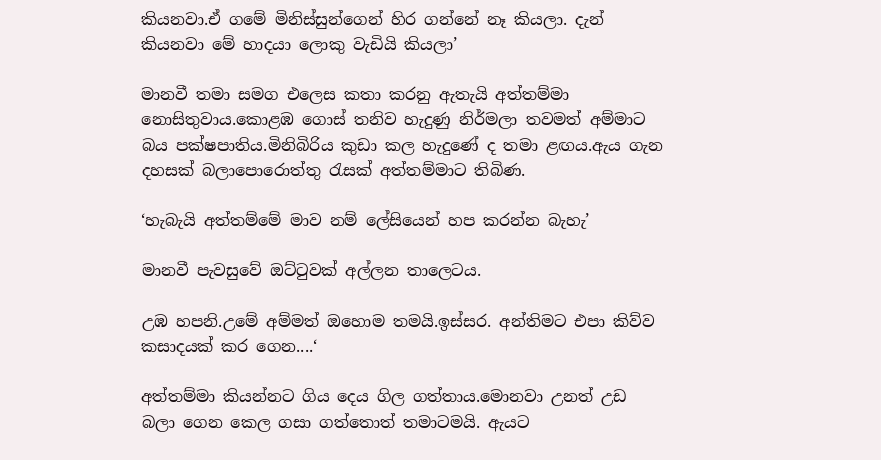කියනවා.ඒ ගමේ මිනිස්සුන්ගෙන් හිර ගන්නේ නෑ කියලා. දැන් කියනවා මේ හාදයා ලොකු වැඩියි කියලා’

මානවී තමා සමග එලෙස කතා කරනු ඇතැයි අත්තම්මා නොසිතුවාය.කොළඹ ගොස් තනිව හැදුණු නිර්මලා තවමත් අම්මාට බය පක්ෂපාතිය.මිනිබිරිය කුඩා කල හැදුණේ ද තමා ළඟය.ඇය ගැන දහසක් බලාපොරොත්තු රැසක් අත්තම්මාට තිබිණ.

‘හැබැයි අත්තම්මේ මාව නම් ලේසියෙන් හප කරන්න බැහැ’

මානවී පැවසුවේ ඔට්ටුවක් අල්ලන තාලෙටය.

උඹ හපනි.උමේ අම්මත් ඔහොම තමයි.ඉස්සර. අන්තිමට එපා කිව්ව කසාදයක් කර ගෙන....‘

අත්තම්මා කියන්නට ගිය දෙය ගිල ගත්තාය.මොනවා උනත් උඩ බලා ගෙන කෙල ගසා ගත්තොත් තමාටමයි. ඇයට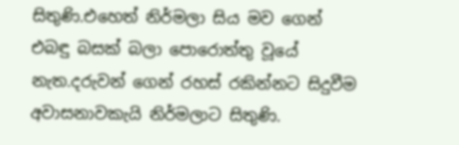සිතුණි.එහෙත් නිර්මලා සිය මව ගෙන් එබඳු බසක් බලා පොරොත්තු වූයේ නැත.දරුවන් ගෙන් රහස් රකින්නට සිදුවීම අවාසනාවකැයි නිර්මලාට සිතුණි.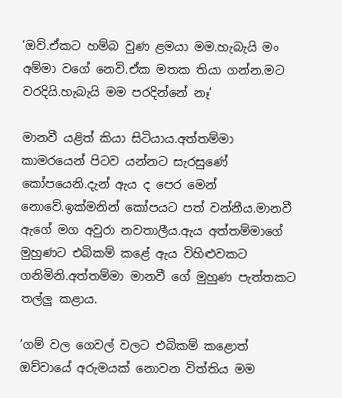‘ඔව්.ඒකට හම්බ වුණ ළමයා මම.හැබැයි මං අම්මා වගේ නෙවි.ඒක මතක තියා ගන්න.මට වරදියි.හැබැයි මම පරදින්නේ නෑ’

මානවී යළිත් කියා සිටියාය.අත්තම්මා කාමරයෙන් පිටව යන්නට සැරසුණේ කෝපයෙනි.දැන් ඇය ද පෙර මෙන් නොවේ.ඉක්මනින් කෝපයට පත් වන්නීය.මානවී ඇගේ මග අවුරා නවතාලීය.ඇය අත්තම්මාගේ මුහුණට එබිකම් කළේ ඇය විහිළුවකට ගනිමිනි.අත්තම්මා මානවී ගේ මුහුණ පැත්තකට තල්ලු කළාය.

‘ගම් වල ගෙවල් වලට එබිකම් කළොත් ඔව්වායේ අරුමයක් නොවන විත්තිය මම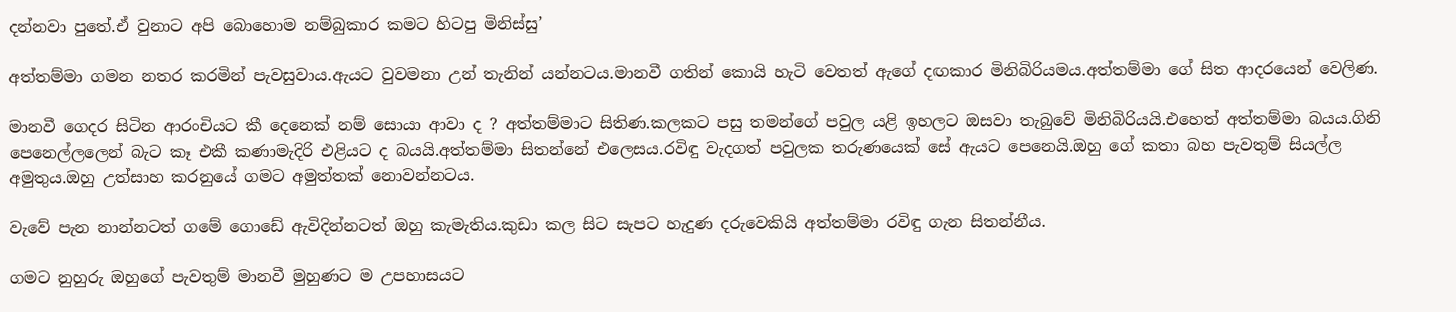දන්නවා පුතේ.ඒ වුනාට අපි බොහොම නම්බුකාර කමට හිටපු මිනිස්සු’

අත්තම්මා ගමන නතර කරමින් පැවසුවාය.ඇයට වුවමනා උන් තැනින් යන්නටය.මානවී ගතින් කොයි හැටි වෙතත් ඇගේ දඟකාර මිනිබිරියමය.අත්තම්මා ගේ සිත ආදරයෙන් වෙලිණ.

මානවී ගෙදර සිටින ආරංචියට කී දෙනෙක් නම් සොයා ආවා ද ? අත්තම්මාට සිතිණ.කලකට පසු තමන්ගේ පවුල යළි ඉහලට ඔසවා තැබුවේ මිනිබිරියයි.එහෙත් අත්තම්මා බයය.ගිනි පෙනෙල්ලලෙන් බැට කෑ එකී කණාමැදිරි එළියට ද බයයි.අත්තම්මා සිතන්නේ එලෙසය.රවිඳු වැදගත් පවුලක තරුණයෙක් සේ ඇයට පෙනෙයි.ඔහු ගේ කතා බහ පැවතුම් සියල්ල අමුතුය.ඔහු උත්සාහ කරනුයේ ගමට අමුත්තක් නොවන්නටය.

වැවේ පැන නාන්නටත් ගමේ ගොඩේ ඇවිදින්නටත් ඔහු කැමැතිය.කුඩා කල සිට සැපට හැදුණ දරුවෙකියි අත්තම්මා රවිඳු ගැන සිතන්නීය.

ගමට නුහුරු ඔහුගේ පැවතුම් මානවී මුහුණට ම උපහාසයට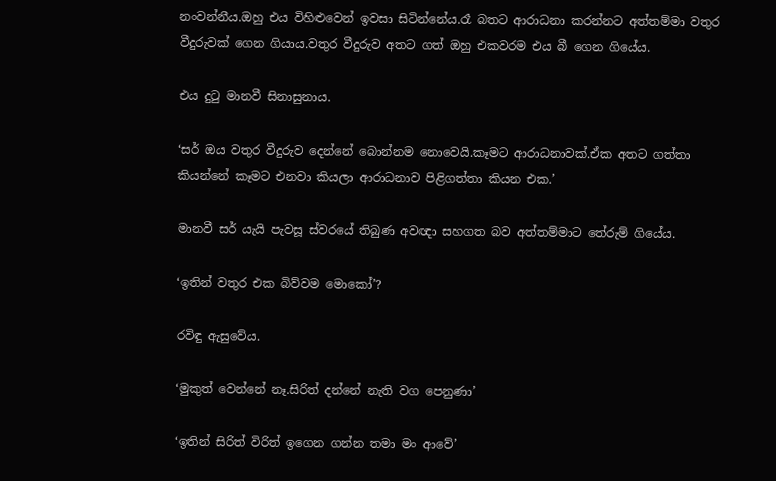නංවන්නීය.ඔහු එය විහිළුවෙන් ඉවසා සිටින්නේය.රෑ බතට ආරාධනා කරන්නට අත්තම්මා වතුර වීදුරුවක් ගෙන ගියාය.වතුර වීදුරුව අතට ගත් ඔහු එකවරම එය බී ගෙන ගියේය.

එය දුටු මානවී සිනාසුනාය.

‘සර් ඔය වතුර වීදුරුව දෙන්නේ බොන්නම නොවෙයි.කෑමට ආරාධනාවක්.ඒක අතට ගත්තා කියන්නේ කෑමට එනවා කියලා ආරාධනාව පිළිගත්තා කියන එක.’

මානවී සර් යැයි පැවසූ ස්වරයේ තිබුණ අවඥා සහගත බව අත්තම්මාට තේරුම් ගියේය.

‘ඉතින් වතුර එක බිව්වම මොකෝ’?

රවිඳු ඇසුවේය.

‘මුකුත් වෙන්නේ නෑ.සිරිත් දන්නේ නැති වග පෙනුණා’

‘ඉතින් සිරිත් විරිත් ඉගෙන ගන්න තමා මං ආවේ’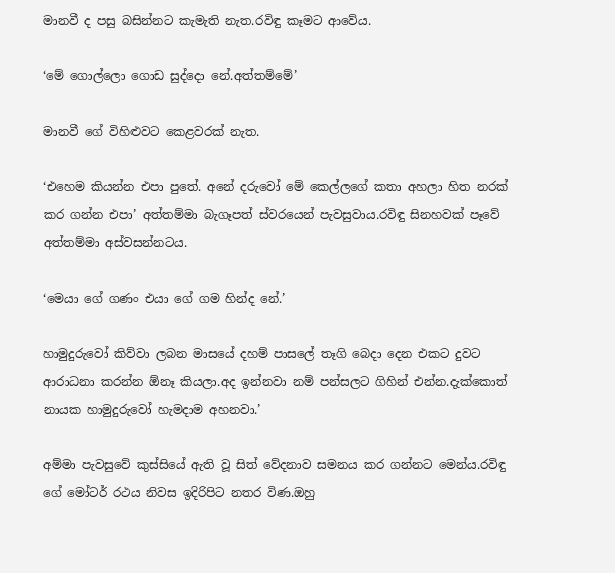මානවී ද පසු බසින්නට කැමැති නැත.රවිඳු කෑමට ආවේය.

‘මේ ගොල්ලො ගොඩ සුද්දො නේ.අත්තම්මේ’

මානවී ගේ විහිළුවට කෙළවරක් නැත.

‘එහෙම කියන්න එපා පුතේ. අනේ දරුවෝ මේ කෙල්ලගේ කතා අහලා හිත නරක් කර ගන්න එපා’ අත්තම්මා බැගෑපත් ස්වරයෙන් පැවසුවාය.රවිඳු සිනහවක් පෑවේ අත්තම්මා අස්වසන්නටය.

‘මෙයා ගේ ගණං එයා ගේ ගම හින්ද නේ.’

හාමුදුරුවෝ කිව්වා ලබන මාසයේ දහම් පාසලේ තෑගි බෙදා දෙන එකට දුවට ආරාධනා කරන්න ඕනෑ කියලා.අද ඉන්නවා නම් පන්සලට ගිහින් එන්න.දැක්කොත් නායක හාමුදුරුවෝ හැමදාම අහනවා.’

අම්මා පැවසුවේ කුස්සියේ ඇති වූ සිත් වේදනාව සමනය කර ගන්නට මෙන්ය.රවිඳු ගේ මෝටර් රථය නිවස ඉදිරිපිට නතර විණ.ඔහු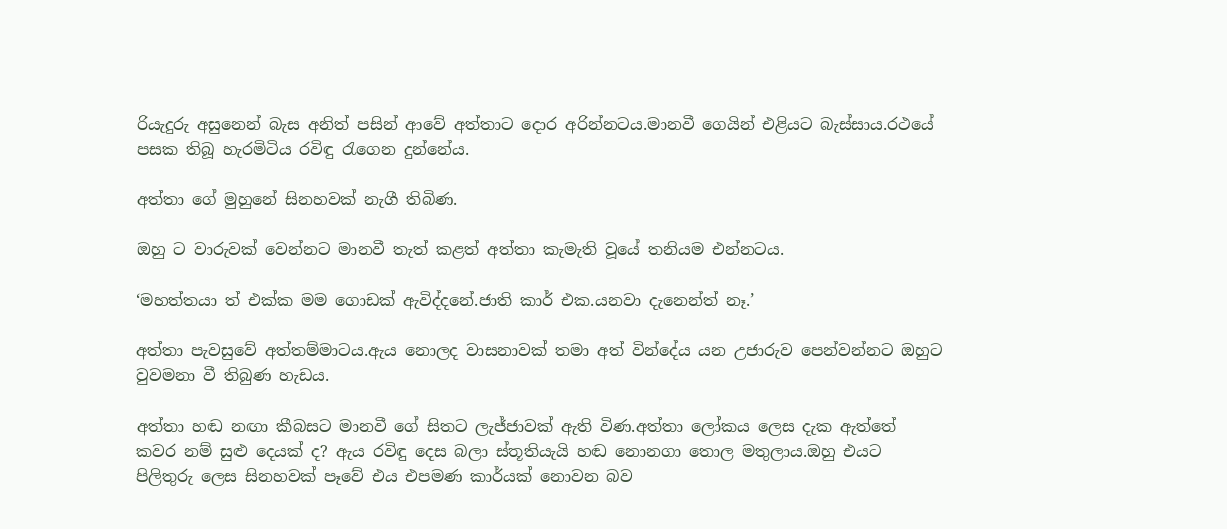රියැදුරු අසුනෙන් බැස අනිත් පසින් ආවේ අත්තාට දොර අරින්නටය.මානවී ගෙයින් එළියට බැස්සාය.රථයේ පසක තිබූ හැරමිටිය රවිඳු රැගෙන දුන්නේය.

අත්තා ගේ මුහුනේ සිනහවක් නැගී තිබිණ.

ඔහු ට වාරුවක් වෙන්නට මානවී තැත් කළත් අත්තා කැමැති වූයේ තනියම එන්නටය.

‘මහත්තයා ත් එක්ක මම ගොඩක් ඇවිද්දනේ.ජාති කාර් එක.යනවා දැනෙන්ත් නෑ.’

අත්තා පැවසුවේ අත්තම්මාටය.ඇය නොලද වාසනාවක් තමා අත් වින්දේය යන උජාරුව පෙන්වන්නට ඔහුට වුවමනා වී තිබුණ හැඩය.

අත්තා හඬ නඟා කීබසට මානවී ගේ සිතට ලැජ්ජාවක් ඇති විණ.අත්තා ලෝකය ලෙස දැක ඇත්තේ කවර නම් සුළු දෙයක් ද? ඇය රවිඳු දෙස බලා ස්තූතියැයි හඬ නොනගා තොල මතුලාය.ඔහු එයට පිලිතුරු ලෙස සිනහවක් පෑවේ එය එපමණ කාර්යක් නොවන බව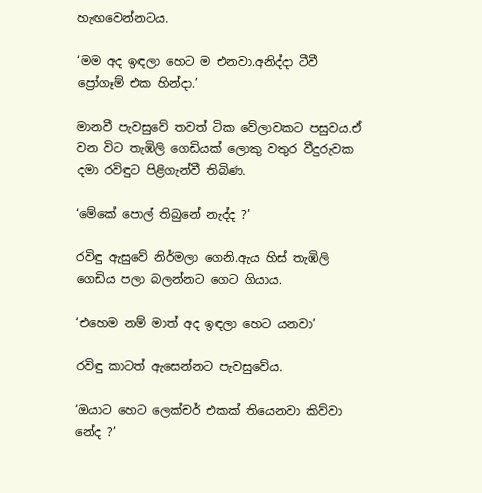හැඟවෙන්නටය.

‘මම අද ඉඳලා හෙට ම එනවා.අනිද්දා ටීවී ප්‍රෝගෑම් එක හින්දා.’

මානවී පැවසුවේ තවත් ටික වේලාවකට පසුවය.ඒ වන විට තැඹිලි ගෙඩියක් ලොකු වතුර වීදුරුවක දමා රවිඳුට පිළිගැන්වී තිබිණ.

‘මේකේ පොල් තිබුනේ නැද්ද ?’

රවිඳු ඇසුවේ නිර්මලා ගෙනි.ඇය හිස් තැඹිලි ගෙඩිය පලා බලන්නට ගෙට ගියාය.

‘එහෙම නම් මාත් අද ඉඳලා හෙට යනවා’

රවිඳු කාටත් ඇසෙන්නට පැවසුවේය.

‘ඔයාට හෙට ලෙක්චර් එකක් තියෙනවා කිව්වා නේද ?’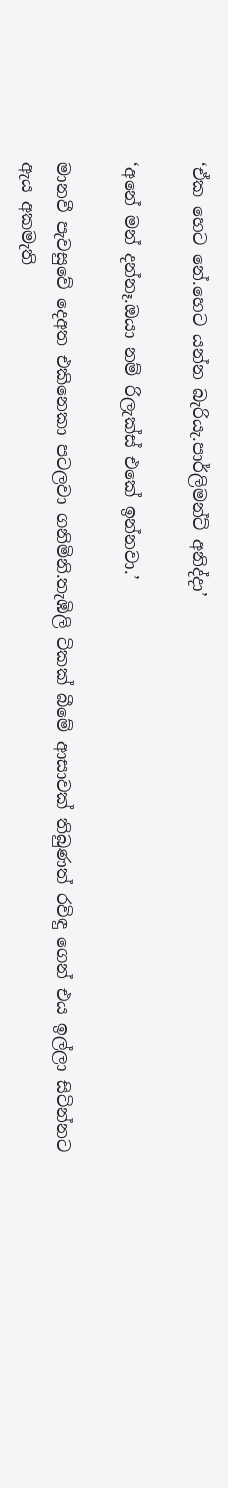‘ඒක හෙට නේ.හෙට යන්න බැරියැ.පාර්ලිමන්ට් අනිද්දා’

‘අනේ මන් දන්නෑ.ඔයා නම් රිලැක්ස් එකේ ඉන්නවා.’

මානවී පැවසුවේ දෙඅත එකිනෙකා පටලවා ගනිමිනි.තැඹිලි ටිකක් බීමේ ආසාවක් තිබුණත් රවිඳු ගෙන් එය ඉල්ලා සිටින්නට ඇය අකමැති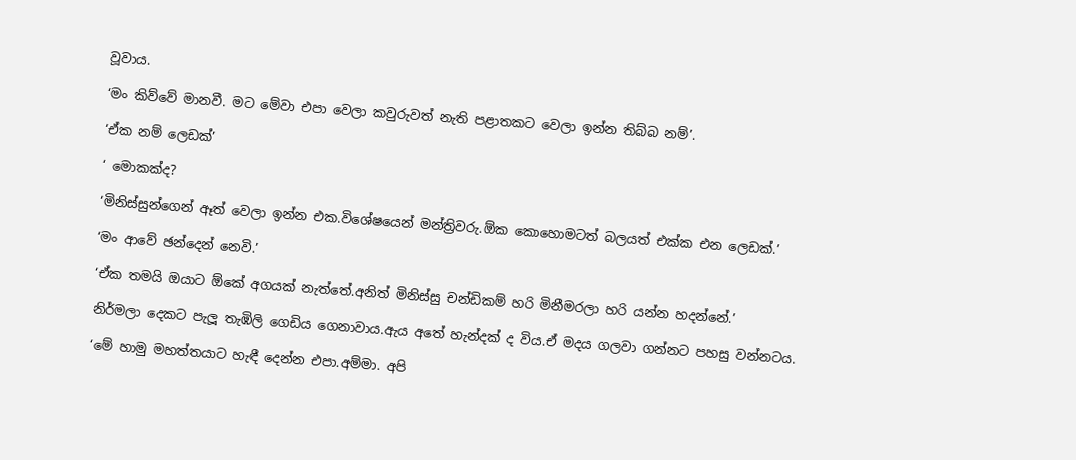වූවාය.

‘මං කිව්වේ මානවී. මට මේවා එපා වෙලා කවුරුවත් නැති පළාතකට වෙලා ඉන්න තිබ්බ නම්’.

‘ඒක නම් ලෙඩක්’

‘ මොකක්ද?

‘මිනිස්සුන්ගෙන් ඈත් වෙලා ඉන්න එක.විශේෂයෙන් මන්ත්‍රිවරු.ඕක කොහොමටත් බලයත් එක්ක එන ලෙඩක්.’

‘මං ආවේ ඡන්දෙන් නෙවි.’

‘ඒක තමයි ඔයාට ඕකේ අගයක් නැත්තේ.අනිත් මිනිස්සු චන්ඩිකම් හරි මිනීමරලා හරි යන්න හදන්නේ.’

නිර්මලා දෙකට පැලූ තැඹිලි ගෙඩිය ගෙනාවාය.ඇය අතේ හැන්දක් ද විය.ඒ මදය ගලවා ගන්නට පහසු වන්නටය.

‘මේ හාමු මහත්තයාට හැඳී දෙන්න එපා.අම්මා. අපි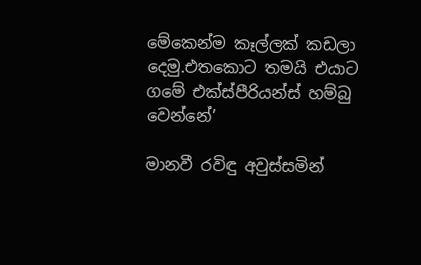මේකෙන්ම කෑල්ලක් කඩලා දෙමු.එතකොට තමයි එයාට ගමේ එක්ස්පීරියන්ස් හම්බු වෙන්නේ’

මානවී රවිඳු අවුස්සමින්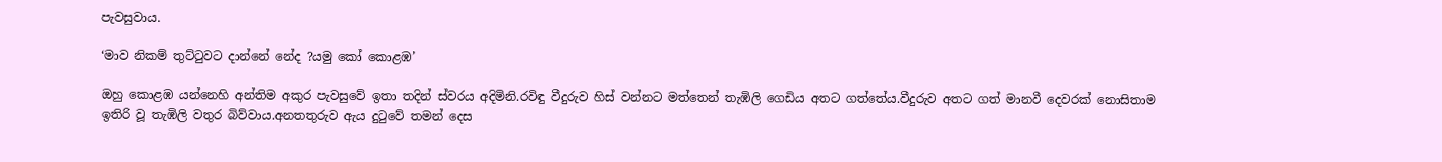පැවසුවාය.

‘මාව නිකම් තුට්ටුවට දාන්නේ නේද ?යමු කෝ කොළඹ’

ඔහු කොළඹ යන්නෙහි අන්තිම අකුර පැවසුවේ ඉතා තදින් ස්වරය අදිමිනි.රවිඳු වීදුරුව හිස් වන්නට මත්තෙන් තැඹිලි ගෙඩිය අතට ගත්තේය.වීදුරුව අතට ගත් මානවී දෙවරක් නොසිතාම ඉතිරි වූ තැඹිලි වතුර බිව්වාය.අනතතුරුව ඇය දුටුවේ තමන් දෙස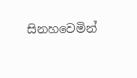සිනහවෙමින්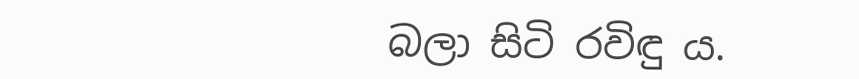බලා සිටි රවිඳු ය.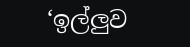‘ඉල්ලුව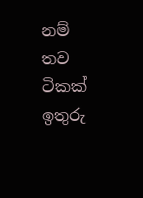නම් තව ටිකක් ඉතුරු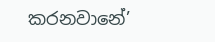කරනවානේ’